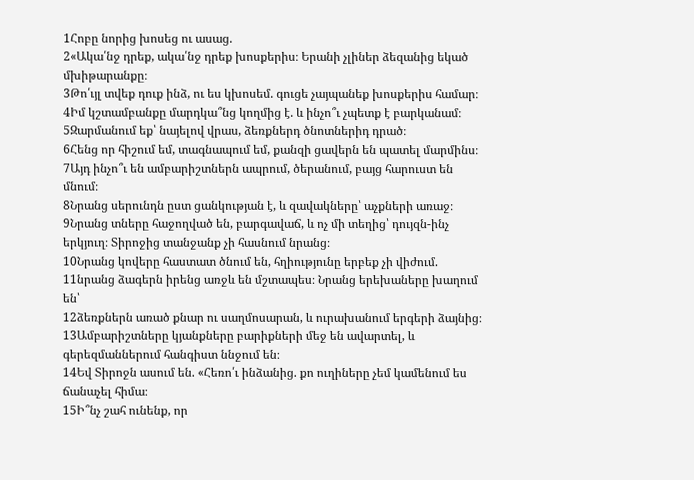1Հոբը նորից խոսեց ու ասաց.
2«Ակա՛նջ դրեք, ակա՛նջ դրեք խոսքերիս։ Երանի չլիներ ձեզանից եկած մխիթարանքը։
3Թո՛ւյլ տվեք դուք ինձ, ու ես կխոսեմ. գուցե չայպանեք խոսքերիս համար։
4Իմ կշտամբանքը մարդկա՞նց կողմից է. և ինչո՞ւ չպետք է բարկանամ։
5Զարմանում եք՝ նայելով վրաս, ձեռքներդ ծնոտներիդ դրած։
6Հենց որ հիշում եմ, տագնապում եմ, քանզի ցավերն են պատել մարմինս։
7Այդ ինչո՞ւ են ամբարիշտներն ապրում, ծերանում, բայց հարուստ են մնում։
8Նրանց սերունդն ըստ ցանկության է, և զավակները՝ աչքների առաջ։
9Նրանց տները հաջողված են, բարգավաճ, և ոչ մի տեղից՝ դույզն-ինչ երկյուղ։ Տիրոջից տանջանք չի հասնում նրանց։
10Նրանց կովերը հաստատ ծնում են, հղիությունը երբեք չի վիժում.
11նրանց ձագերն իրենց առջև են մշտապես։ Նրանց երեխաները խաղում են՝
12ձեռքներն առած քնար ու սաղմոսարան, և ուրախանում երգերի ձայնից։
13Ամբարիշտները կյանքները բարիքների մեջ են ավարտել, և գերեզմաններում հանգիստ ննջում են։
14Եվ Տիրոջն ասում են. «Հեռո՛ւ ինձանից. քո ուղիները չեմ կամենում ես ճանաչել հիմա։
15Ի՞նչ շահ ունենք, որ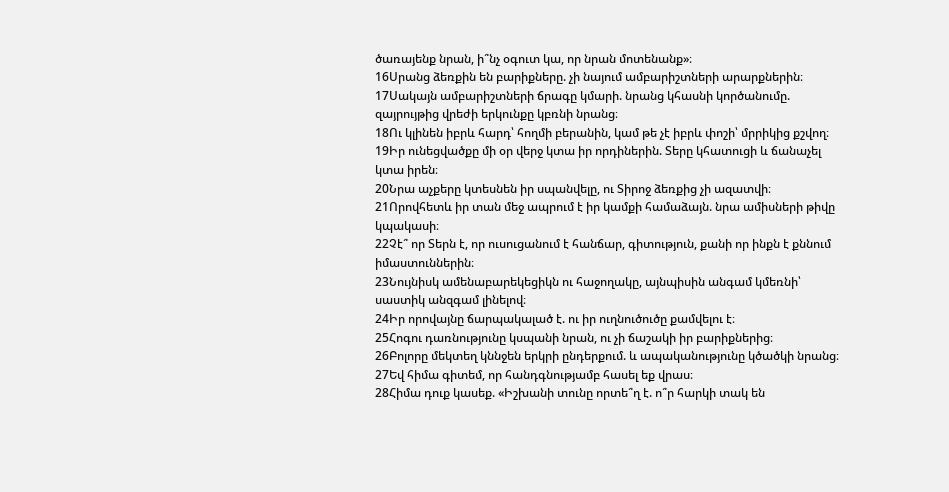ծառայենք նրան, ի՞նչ օգուտ կա, որ նրան մոտենանք»։
16Սրանց ձեռքին են բարիքները. չի նայում ամբարիշտների արարքներին։
17Սակայն ամբարիշտների ճրագը կմարի. նրանց կհասնի կործանումը. զայրույթից վրեժի երկունքը կբռնի նրանց։
18Ու կլինեն իբրև հարդ՝ հողմի բերանին, կամ թե չէ իբրև փոշի՝ մրրիկից քշվող։
19Իր ունեցվածքը մի օր վերջ կտա իր որդիներին. Տերը կհատուցի և ճանաչել կտա իրեն։
20Նրա աչքերը կտեսնեն իր սպանվելը, ու Տիրոջ ձեռքից չի ազատվի։
21Որովհետև իր տան մեջ ապրում է իր կամքի համաձայն. նրա ամիսների թիվը կպակասի։
22Չէ՞ որ Տերն է, որ ուսուցանում է հանճար, գիտություն, քանի որ ինքն է քննում իմաստուններին։
23Նույնիսկ ամենաբարեկեցիկն ու հաջողակը, այնպիսին անգամ կմեռնի՝ սաստիկ անզգամ լինելով։
24Իր որովայնը ճարպակալած է. ու իր ուղնուծուծը քամվելու է։
25Հոգու դառնությունը կսպանի նրան, ու չի ճաշակի իր բարիքներից։
26Բոլորը մեկտեղ կննջեն երկրի ընդերքում. և ապականությունը կծածկի նրանց։
27Եվ հիմա գիտեմ, որ հանդգնությամբ հասել եք վրաս։
28Հիմա դուք կասեք. «Իշխանի տունը որտե՞ղ է. ո՞ր հարկի տակ են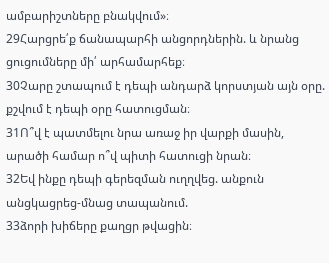ամբարիշտները բնակվում»։
29Հարցրե՛ք ճանապարհի անցորդներին. և նրանց ցուցումները մի՛ արհամարհեք։
30Չարը շտապում է դեպի անդարձ կորստյան այն օրը. քշվում է դեպի օրը հատուցման։
31Ո՞վ է պատմելու նրա առաջ իր վարքի մասին, արածի համար ո՞վ պիտի հատուցի նրան։
32Եվ ինքը դեպի գերեզման ուղղվեց. անքուն անցկացրեց-մնաց տապանում.
33ձորի խիճերը քաղցր թվացին։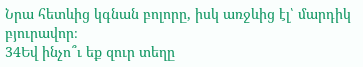Նրա հետևից կգնան բոլորը, իսկ առջևից էլ՝ մարդիկ բյուրավոր։
34Եվ ինչո՞ւ եք զուր տեղը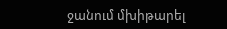ջանում մխիթարել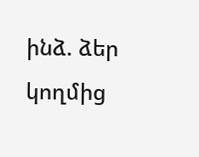ինձ. ձեր կողմից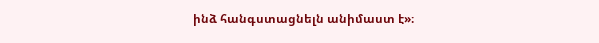ինձ հանգստացնելն անիմաստ է»։